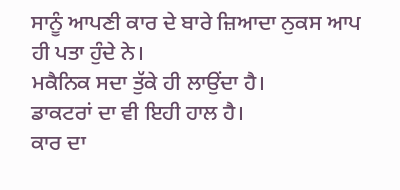ਸਾਨੂੰ ਆਪਣੀ ਕਾਰ ਦੇ ਬਾਰੇ ਜ਼ਿਆਦਾ ਨੁਕਸ ਆਪ ਹੀ ਪਤਾ ਹੁੰਦੇ ਨੇ।
ਮਕੈਨਿਕ ਸਦਾ ਤੁੱਕੇ ਹੀ ਲਾਉਂਦਾ ਹੈ।
ਡਾਕਟਰਾਂ ਦਾ ਵੀ ਇਹੀ ਹਾਲ ਹੈ।
ਕਾਰ ਦਾ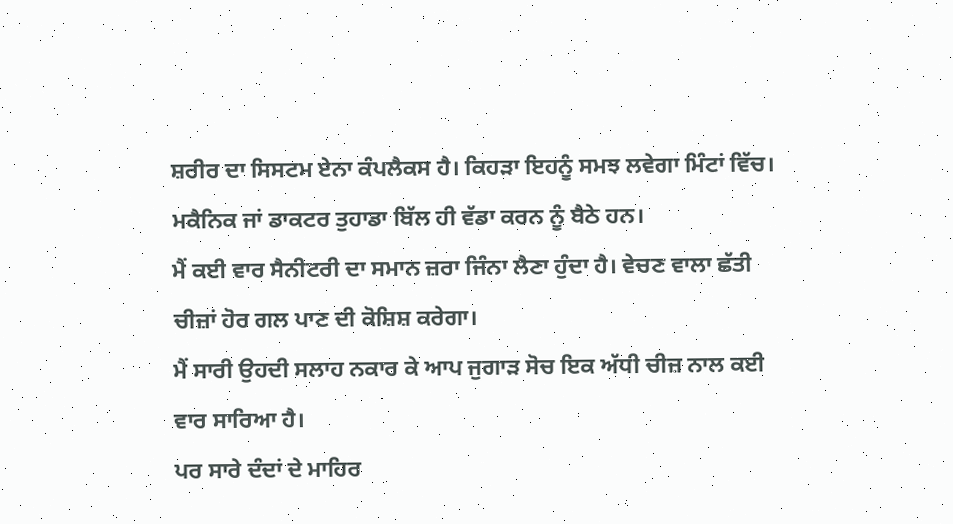ਸ਼ਰੀਰ ਦਾ ਸਿਸਟਮ ਏਨਾ ਕੰਪਲੈਕਸ ਹੈ। ਕਿਹੜਾ ਇਹਨੂੰ ਸਮਝ ਲਵੇਗਾ ਮਿੰਟਾਂ ਵਿੱਚ।
ਮਕੈਨਿਕ ਜਾਂ ਡਾਕਟਰ ਤੁਹਾਡਾ ਬਿੱਲ ਹੀ ਵੱਡਾ ਕਰਨ ਨੂੰ ਬੈਠੇ ਹਨ।
ਮੈਂ ਕਈ ਵਾਰ ਸੈਨੀਟਰੀ ਦਾ ਸਮਾਨ ਜ਼ਰਾ ਜਿੰਨਾ ਲੈਣਾ ਹੁੰਦਾ ਹੈ। ਵੇਚਣ ਵਾਲਾ ਛੱਤੀ ਚੀਜ਼ਾਂ ਹੋਰ ਗਲ ਪਾਣ ਦੀ ਕੋਸ਼ਿਸ਼ ਕਰੇਗਾ।
ਮੈਂ ਸਾਰੀ ਉਹਦੀ ਸਲਾਹ ਨਕਾਰ ਕੇ ਆਪ ਜੁਗਾੜ ਸੋਚ ਇਕ ਅੱਧੀ ਚੀਜ਼ ਨਾਲ ਕਈ ਵਾਰ ਸਾਰਿਆ ਹੈ।
ਪਰ ਸਾਰੇ ਦੰਦਾਂ ਦੇ ਮਾਹਿਰ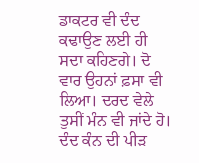ਡਾਕਟਰ ਵੀ ਦੰਦ ਕਢਾਉਣ ਲਈ ਹੀ ਸਦਾ ਕਹਿਣਗੇ। ਦੋ ਵਾਰ ਉਹਨਾਂ ਫ਼ਸਾ ਵੀ ਲਿਆ। ਦਰਦ ਵੇਲੇ ਤੁਸੀਂ ਮੰਨ ਵੀ ਜਾਂਦੇ ਹੋ।
ਦੰਦ ਕੰਨ ਦੀ ਪੀੜ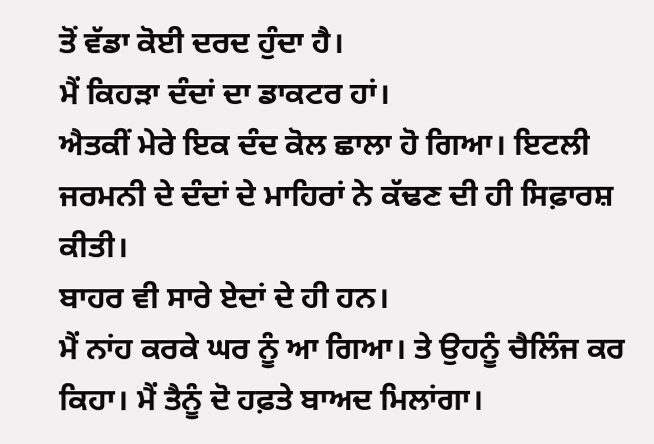ਤੋਂ ਵੱਡਾ ਕੋਈ ਦਰਦ ਹੁੰਦਾ ਹੈ।
ਮੈਂ ਕਿਹੜਾ ਦੰਦਾਂ ਦਾ ਡਾਕਟਰ ਹਾਂ।
ਐਤਕੀਂ ਮੇਰੇ ਇਕ ਦੰਦ ਕੋਲ ਛਾਲਾ ਹੋ ਗਿਆ। ਇਟਲੀ ਜਰਮਨੀ ਦੇ ਦੰਦਾਂ ਦੇ ਮਾਹਿਰਾਂ ਨੇ ਕੱਢਣ ਦੀ ਹੀ ਸਿਫ਼ਾਰਸ਼ ਕੀਤੀ।
ਬਾਹਰ ਵੀ ਸਾਰੇ ਏਦਾਂ ਦੇ ਹੀ ਹਨ।
ਮੈਂ ਨਾਂਹ ਕਰਕੇ ਘਰ ਨੂੰ ਆ ਗਿਆ। ਤੇ ਉਹਨੂੰ ਚੈਲਿੰਜ ਕਰ ਕਿਹਾ। ਮੈਂ ਤੈਨੂੰ ਦੋ ਹਫ਼ਤੇ ਬਾਅਦ ਮਿਲਾਂਗਾ।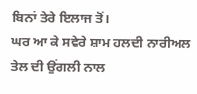ਬਿਨਾਂ ਤੇਰੇ ਇਲਾਜ ਤੋਂ।
ਘਰ ਆ ਕੇ ਸਵੇਰੇ ਸ਼ਾਮ ਹਲਦੀ ਨਾਰੀਅਲ ਤੇਲ ਦੀ ਉਂਗਲੀ ਨਾਲ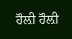ਹੌਲ਼ੀ ਹੌਲ਼ੀ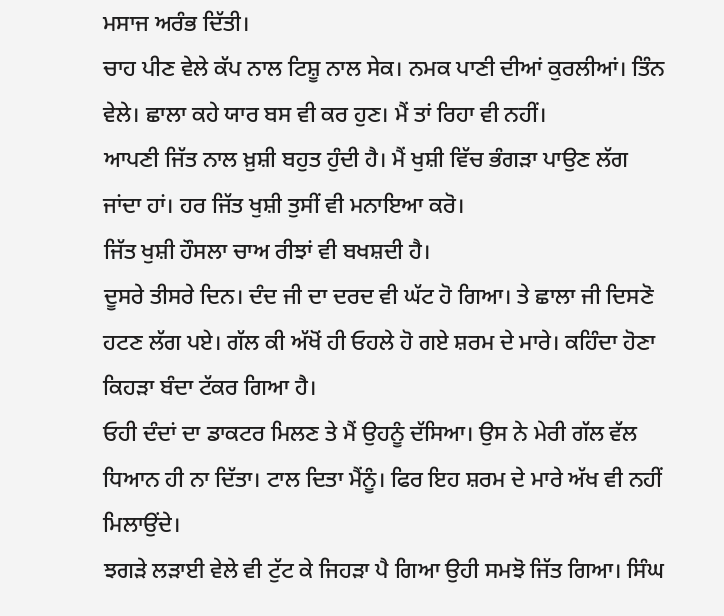ਮਸਾਜ ਅਰੰਭ ਦਿੱਤੀ।
ਚਾਹ ਪੀਣ ਵੇਲੇ ਕੱਪ ਨਾਲ ਟਿਸ਼ੂ ਨਾਲ ਸੇਕ। ਨਮਕ ਪਾਣੀ ਦੀਆਂ ਕੁਰਲੀਆਂ। ਤਿੰਨ ਵੇਲੇ। ਛਾਲਾ ਕਹੇ ਯਾਰ ਬਸ ਵੀ ਕਰ ਹੁਣ। ਮੈਂ ਤਾਂ ਰਿਹਾ ਵੀ ਨਹੀਂ।
ਆਪਣੀ ਜਿੱਤ ਨਾਲ ਖ਼ੁਸ਼ੀ ਬਹੁਤ ਹੁੰਦੀ ਹੈ। ਮੈਂ ਖੁਸ਼ੀ ਵਿੱਚ ਭੰਗੜਾ ਪਾਉਣ ਲੱਗ ਜਾਂਦਾ ਹਾਂ। ਹਰ ਜਿੱਤ ਖੁਸ਼ੀ ਤੁਸੀਂ ਵੀ ਮਨਾਇਆ ਕਰੋ।
ਜਿੱਤ ਖੁਸ਼ੀ ਹੌਸਲਾ ਚਾਅ ਰੀਝਾਂ ਵੀ ਬਖਸ਼ਦੀ ਹੈ।
ਦੂਸਰੇ ਤੀਸਰੇ ਦਿਨ। ਦੰਦ ਜੀ ਦਾ ਦਰਦ ਵੀ ਘੱਟ ਹੋ ਗਿਆ। ਤੇ ਛਾਲਾ ਜੀ ਦਿਸਣੋ ਹਟਣ ਲੱਗ ਪਏ। ਗੱਲ ਕੀ ਅੱਖੋਂ ਹੀ ਓਹਲੇ ਹੋ ਗਏ ਸ਼ਰਮ ਦੇ ਮਾਰੇ। ਕਹਿੰਦਾ ਹੋਣਾ ਕਿਹੜਾ ਬੰਦਾ ਟੱਕਰ ਗਿਆ ਹੈ।
ਓਹੀ ਦੰਦਾਂ ਦਾ ਡਾਕਟਰ ਮਿਲਣ ਤੇ ਮੈਂ ਉਹਨੂੰ ਦੱਸਿਆ। ਉਸ ਨੇ ਮੇਰੀ ਗੱਲ ਵੱਲ ਧਿਆਨ ਹੀ ਨਾ ਦਿੱਤਾ। ਟਾਲ ਦਿਤਾ ਮੈਂਨੂੰ। ਫਿਰ ਇਹ ਸ਼ਰਮ ਦੇ ਮਾਰੇ ਅੱਖ ਵੀ ਨਹੀਂ ਮਿਲਾਉਂਦੇ।
ਝਗੜੇ ਲੜਾਈ ਵੇਲੇ ਵੀ ਟੁੱਟ ਕੇ ਜਿਹੜਾ ਪੈ ਗਿਆ ਉਹੀ ਸਮਝੋ ਜਿੱਤ ਗਿਆ। ਸਿੰਘ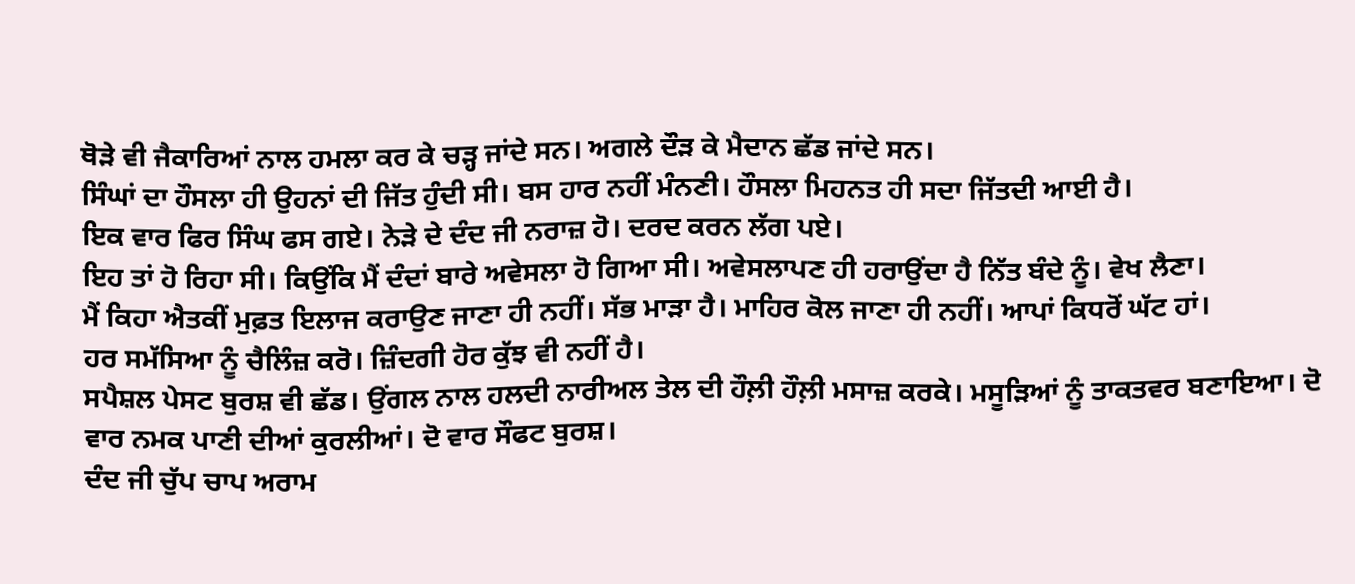ਥੋੜੇ ਵੀ ਜੈਕਾਰਿਆਂ ਨਾਲ ਹਮਲਾ ਕਰ ਕੇ ਚੜ੍ਹ ਜਾਂਦੇ ਸਨ। ਅਗਲੇ ਦੌੜ ਕੇ ਮੈਦਾਨ ਛੱਡ ਜਾਂਦੇ ਸਨ।
ਸਿੰਘਾਂ ਦਾ ਹੌਸਲਾ ਹੀ ਉਹਨਾਂ ਦੀ ਜਿੱਤ ਹੁੰਦੀ ਸੀ। ਬਸ ਹਾਰ ਨਹੀਂ ਮੰਨਣੀ। ਹੌਸਲਾ ਮਿਹਨਤ ਹੀ ਸਦਾ ਜਿੱਤਦੀ ਆਈ ਹੈ।
ਇਕ ਵਾਰ ਫਿਰ ਸਿੰਘ ਫਸ ਗਏ। ਨੇੜੇ ਦੇ ਦੰਦ ਜੀ ਨਰਾਜ਼ ਹੋ। ਦਰਦ ਕਰਨ ਲੱਗ ਪਏ।
ਇਹ ਤਾਂ ਹੋ ਰਿਹਾ ਸੀ। ਕਿਉਂਕਿ ਮੈਂ ਦੰਦਾਂ ਬਾਰੇ ਅਵੇਸਲਾ ਹੋ ਗਿਆ ਸੀ। ਅਵੇਸਲਾਪਣ ਹੀ ਹਰਾਉਂਦਾ ਹੈ ਨਿੱਤ ਬੰਦੇ ਨੂੰ। ਵੇਖ ਲੈਣਾ।
ਮੈਂ ਕਿਹਾ ਐਤਕੀਂ ਮੁਫ਼ਤ ਇਲਾਜ ਕਰਾਉਣ ਜਾਣਾ ਹੀ ਨਹੀਂ। ਸੱਭ ਮਾੜਾ ਹੈ। ਮਾਹਿਰ ਕੋਲ ਜਾਣਾ ਹੀ ਨਹੀਂ। ਆਪਾਂ ਕਿਧਰੋਂ ਘੱਟ ਹਾਂ।
ਹਰ ਸਮੱਸਿਆ ਨੂੰ ਚੈਲਿੰਜ਼ ਕਰੋ। ਜ਼ਿੰਦਗੀ ਹੋਰ ਕੁੱਝ ਵੀ ਨਹੀਂ ਹੈ।
ਸਪੈਸ਼ਲ ਪੇਸਟ ਬੁਰਸ਼ ਵੀ ਛੱਡ। ਉਂਗਲ ਨਾਲ ਹਲਦੀ ਨਾਰੀਅਲ ਤੇਲ ਦੀ ਹੌਲ਼ੀ ਹੌਲ਼ੀ ਮਸਾਜ਼ ਕਰਕੇ। ਮਸੂੜਿਆਂ ਨੂੰ ਤਾਕਤਵਰ ਬਣਾਇਆ। ਦੋ ਵਾਰ ਨਮਕ ਪਾਣੀ ਦੀਆਂ ਕੁਰਲੀਆਂ। ਦੋ ਵਾਰ ਸੌਫਟ ਬੁਰਸ਼।
ਦੰਦ ਜੀ ਚੁੱਪ ਚਾਪ ਅਰਾਮ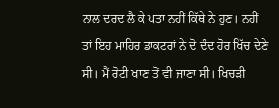ਨਾਲ ਦਰਦ ਲੈ ਕੇ ਪਤਾ ਨਹੀਂ ਕਿੱਥੇ ਨੇ ਹੁਣ। ਨਹੀਂ ਤਾਂ ਇਹ ਮਾਹਿਰ ਡਾਕਟਰਾਂ ਨੇ ਦੋ ਦੰਦ ਹੋਰ ਖਿੱਚ ਦੇਣੇ ਸੀ। ਮੈਂ ਰੋਟੀ ਖਾਣ ਤੋਂ ਵੀ ਜਾਣਾ ਸੀ। ਖਿਚੜੀ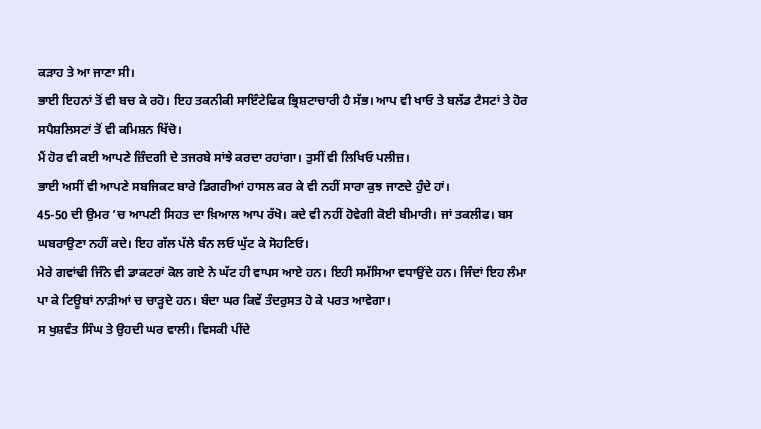ਕੜਾਹ ਤੇ ਆ ਜਾਣਾ ਸੀ।
ਭਾਈ ਇਹਨਾਂ ਤੋਂ ਵੀ ਬਚ ਕੇ ਰਹੋ। ਇਹ ਤਕਨੀਕੀ ਸਾਇੰਟੇਫਿਕ ਭ੍ਰਿਸ਼ਟਾਚਾਰੀ ਹੈ ਸੱਭ। ਆਪ ਵੀ ਖਾਓ ਤੇ ਬਲੱਡ ਟੈਸਟਾਂ ਤੇ ਹੋਰ ਸਪੈਸ਼ਲਿਸਟਾਂ ਤੋਂ ਵੀ ਕਮਿਸ਼ਨ ਖਿੱਚੋ।
ਮੈਂ ਹੋਰ ਵੀ ਕਈ ਆਪਣੇ ਜ਼ਿੰਦਗੀ ਦੇ ਤਜਰਬੇ ਸਾਂਝੇ ਕਰਦਾ ਰਹਾਂਗਾ। ਤੁਸੀਂ ਵੀ ਲਿਖਿਓ ਪਲੀਜ਼।
ਭਾਈ ਅਸੀਂ ਵੀ ਆਪਣੇ ਸਬਜਿਕਟ ਬਾਰੇ ਡਿਗਰੀਆਂ ਹਾਸਲ ਕਰ ਕੇ ਵੀ ਨਹੀਂ ਸਾਰਾ ਕੁਝ ਜਾਣਦੇ ਹੁੰਦੇ ਹਾਂ।
45-50 ਦੀ ਉਮਰ ’ਚ ਆਪਣੀ ਸਿਹਤ ਦਾ ਖ਼ਿਆਲ ਆਪ ਰੱਖੋ। ਕਦੇ ਵੀ ਨਹੀਂ ਹੋਵੇਗੀ ਕੋਈ ਬੀਮਾਰੀ। ਜਾਂ ਤਕਲੀਫ। ਬਸ ਘਬਰਾਉਣਾ ਨਹੀਂ ਕਦੇ। ਇਹ ਗੱਲ ਪੱਲੇ ਬੰਨ ਲਓ ਘੁੱਟ ਕੇ ਸੋਹਣਿਓ।
ਮੇਰੇ ਗਵਾਂਢੀ ਜਿੰਨੇ ਵੀ ਡਾਕਟਰਾਂ ਕੋਲ ਗਏ ਨੇ ਘੱਟ ਹੀ ਵਾਪਸ ਆਏ ਹਨ। ਇਹੀ ਸਮੱਸਿਆ ਵਧਾਉਂਦੇ ਹਨ। ਜਿੰਦਾਂ ਇਹ ਲੰਮਾ ਪਾ ਕੇ ਟਿਊਬਾਂ ਨਾੜੀਆਂ ਚ ਚਾੜ੍ਹਦੇ ਹਨ। ਬੰਦਾ ਘਰ ਕਿਵੇਂ ਤੰਦਰੁਸਤ ਹੋ ਕੇ ਪਰਤ ਆਵੇਗਾ।
ਸ ਖੁਸ਼ਵੰਤ ਸਿੰਘ ਤੇ ਉਹਦੀ ਘਰ ਵਾਲੀ। ਵਿਸਕੀ ਪੀਂਦੇ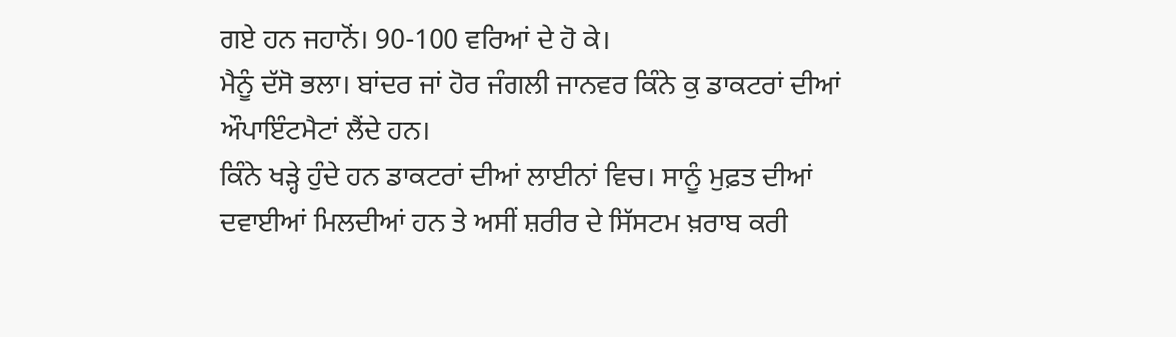ਗਏ ਹਨ ਜਹਾਨੋਂ। 90-100 ਵਰਿਆਂ ਦੇ ਹੋ ਕੇ।
ਮੈਨੂੰ ਦੱਸੋ ਭਲਾ। ਬਾਂਦਰ ਜਾਂ ਹੋਰ ਜੰਗਲੀ ਜਾਨਵਰ ਕਿੰਨੇ ਕੁ ਡਾਕਟਰਾਂ ਦੀਆਂ ਔਪਾਇੰਟਮੈਟਾਂ ਲੈਂਦੇ ਹਨ।
ਕਿੰਨੇ ਖੜ੍ਹੇ ਹੁੰਦੇ ਹਨ ਡਾਕਟਰਾਂ ਦੀਆਂ ਲਾਈਨਾਂ ਵਿਚ। ਸਾਨੂੰ ਮੁਫ਼ਤ ਦੀਆਂ ਦਵਾਈਆਂ ਮਿਲਦੀਆਂ ਹਨ ਤੇ ਅਸੀਂ ਸ਼ਰੀਰ ਦੇ ਸਿੱਸਟਮ ਖ਼ਰਾਬ ਕਰੀ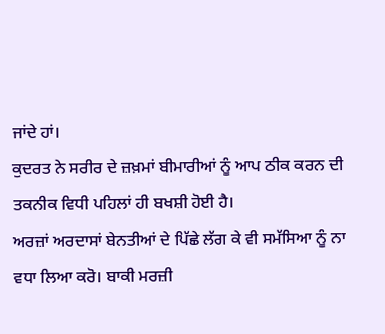ਜਾਂਦੇ ਹਾਂ।
ਕੁਦਰਤ ਨੇ ਸਰੀਰ ਦੇ ਜ਼ਖ਼ਮਾਂ ਬੀਮਾਰੀਆਂ ਨੂੰ ਆਪ ਠੀਕ ਕਰਨ ਦੀ ਤਕਨੀਕ ਵਿਧੀ ਪਹਿਲਾਂ ਹੀ ਬਖਸ਼ੀ ਹੋਈ ਹੈ।
ਅਰਜ਼ਾਂ ਅਰਦਾਸਾਂ ਬੇਨਤੀਆਂ ਦੇ ਪਿੱਛੇ ਲੱਗ ਕੇ ਵੀ ਸਮੱਸਿਆ ਨੂੰ ਨਾ ਵਧਾ ਲਿਆ ਕਰੋ। ਬਾਕੀ ਮਰਜ਼ੀ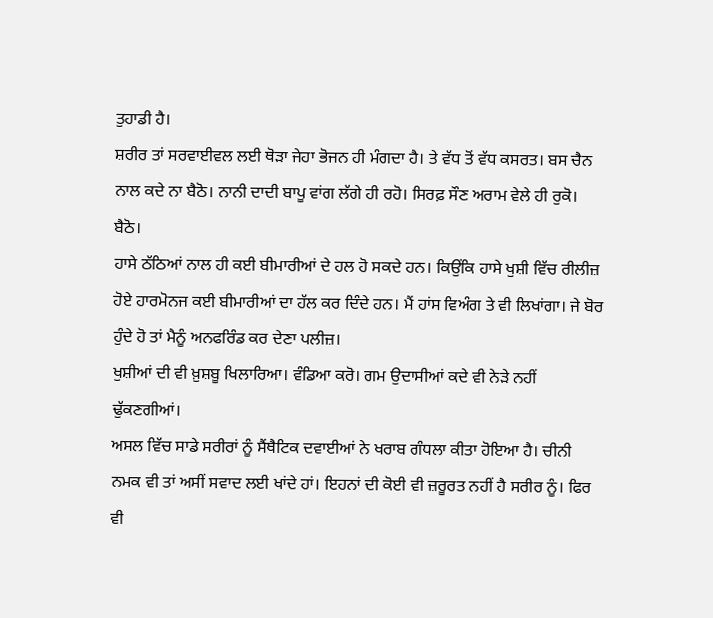ਤੁਹਾਡੀ ਹੈ।
ਸ਼ਰੀਰ ਤਾਂ ਸਰਵਾਈਵਲ ਲਈ ਥੋੜਾ ਜੇਹਾ ਭੋਜਨ ਹੀ ਮੰਗਦਾ ਹੈ। ਤੇ ਵੱਧ ਤੋਂ ਵੱਧ ਕਸਰਤ। ਬਸ ਚੈਨ ਨਾਲ ਕਦੇ ਨਾ ਬੈਠੋ। ਨਾਨੀ ਦਾਦੀ ਬਾਪੂ ਵਾਂਗ ਲੱਗੇ ਹੀ ਰਹੋ। ਸਿਰਫ਼ ਸੌਣ ਅਰਾਮ ਵੇਲੇ ਹੀ ਰੁਕੋ। ਬੈਠੋ।
ਹਾਸੇ ਠੱਠਿਆਂ ਨਾਲ ਹੀ ਕਈ ਬੀਮਾਰੀਆਂ ਦੇ ਹਲ ਹੋ ਸਕਦੇ ਹਨ। ਕਿਉਂਕਿ ਹਾਸੇ ਖੁਸ਼ੀ ਵਿੱਚ ਰੀਲੀਜ਼ ਹੋਏ ਹਾਰਮੋਨਜ ਕਈ ਬੀਮਾਰੀਆਂ ਦਾ ਹੱਲ ਕਰ ਦਿੰਦੇ ਹਨ। ਮੈਂ ਹਾਂਸ ਵਿਅੰਗ ਤੇ ਵੀ ਲਿਖਾਂਗਾ। ਜੇ ਬੋਰ ਹੁੰਦੇ ਹੋ ਤਾਂ ਮੈਨੂੰ ਅਨਫਰਿੰਡ ਕਰ ਦੇਣਾ ਪਲੀਜ਼।
ਖੁਸ਼ੀਆਂ ਦੀ ਵੀ ਖ਼ੁਸ਼ਬੂ ਖਿਲਾਰਿਆ। ਵੰਡਿਆ ਕਰੋ। ਗਮ ਉਦਾਸੀਆਂ ਕਦੇ ਵੀ ਨੇੜੇ ਨਹੀਂ ਢੁੱਕਣਗੀਆਂ।
ਅਸਲ ਵਿੱਚ ਸਾਡੇ ਸਰੀਰਾਂ ਨੂੰ ਸੈਂਥੈਟਿਕ ਦਵਾਈਆਂ ਨੇ ਖਰਾਬ ਗੰਧਲਾ ਕੀਤਾ ਹੋਇਆ ਹੈ। ਚੀਨੀ ਨਮਕ ਵੀ ਤਾਂ ਅਸੀਂ ਸਵਾਦ ਲਈ ਖਾਂਦੇ ਹਾਂ। ਇਹਨਾਂ ਦੀ ਕੋਈ ਵੀ ਜ਼ਰੂਰਤ ਨਹੀਂ ਹੈ ਸਰੀਰ ਨੂੰ। ਫਿਰ ਵੀ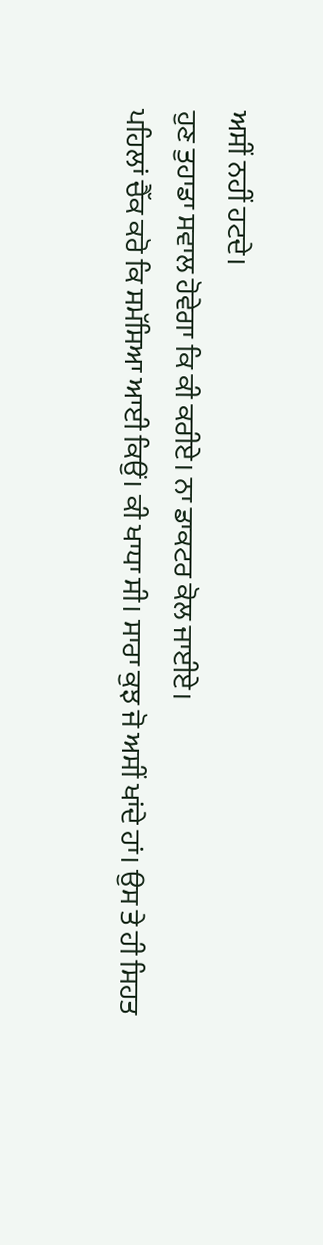ਅਸੀਂ ਨਹੀਂ ਹਟਦੇ।
ਹੁਣ ਤੁਹਾਡਾ ਸਵਾਲ ਹੋਵੇਗਾ ਕਿ ਕੀ ਕਰੀਏ। ਨਾ ਡਾਕਟਰ ਕੋਲ ਜਾਈਏ।
ਪਹਿਲਾਂ ਚੈੱਕ ਕਰੋ ਕਿ ਸਮੱਸਿਆ ਆਈ ਕਿਉਂ। ਕੀ ਖਾਧਾ ਸੀ। ਸਾਰਾ ਕੁਝ ਜੋ ਅਸੀਂ ਖਾਂਦੇ ਹਾਂ। ਉਸ ਤੇ ਹੀ ਸਿਹਤ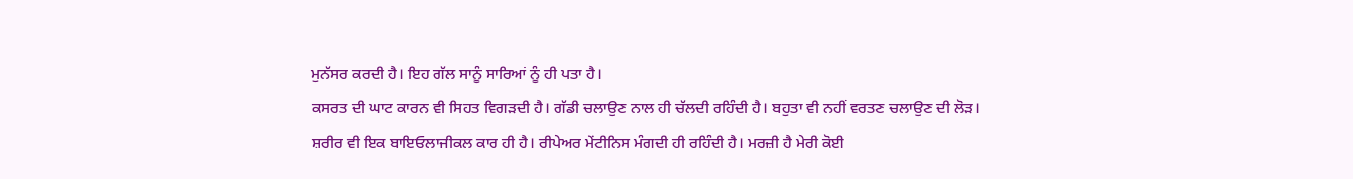ਮੁਨੱਸਰ ਕਰਦੀ ਹੈ। ਇਹ ਗੱਲ ਸਾਨੂੰ ਸਾਰਿਆਂ ਨੂੰ ਹੀ ਪਤਾ ਹੈ।
ਕਸਰਤ ਦੀ ਘਾਟ ਕਾਰਨ ਵੀ ਸਿਹਤ ਵਿਗੜਦੀ ਹੈ। ਗੱਡੀ ਚਲਾਉਣ ਨਾਲ ਹੀ ਚੱਲਦੀ ਰਹਿੰਦੀ ਹੈ। ਬਹੁਤਾ ਵੀ ਨਹੀਂ ਵਰਤਣ ਚਲਾਉਣ ਦੀ ਲੋੜ।
ਸ਼ਰੀਰ ਵੀ ਇਕ ਬਾਇਓਲਾਜੀਕਲ ਕਾਰ ਹੀ ਹੈ। ਰੀਪੇਅਰ ਮੇਂਟੀਨਿਸ ਮੰਗਦੀ ਹੀ ਰਹਿੰਦੀ ਹੈ। ਮਰਜ਼ੀ ਹੈ ਮੇਰੀ ਕੋਈ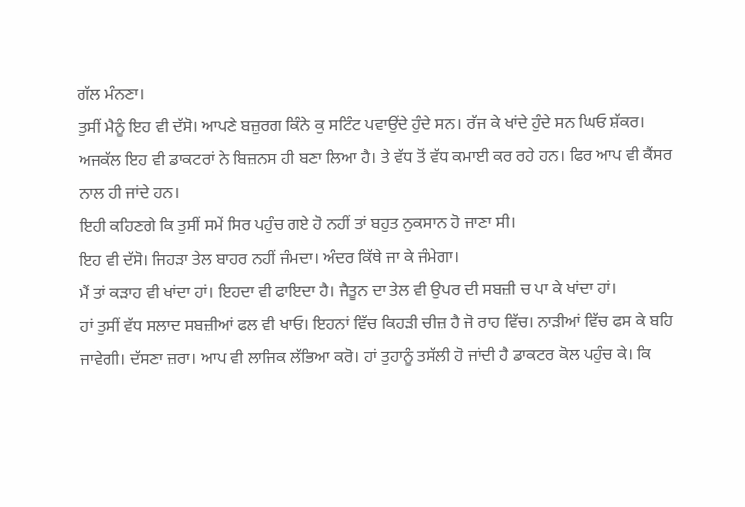ਗੱਲ ਮੰਨਣਾ।
ਤੁਸੀਂ ਮੈਨੂੰ ਇਹ ਵੀ ਦੱਸੋ। ਆਪਣੇ ਬਜ਼ੁਰਗ ਕਿੰਨੇ ਕੁ ਸਟਿੰਟ ਪਵਾਉਂਦੇ ਹੁੰਦੇ ਸਨ। ਰੱਜ ਕੇ ਖਾਂਦੇ ਹੁੰਦੇ ਸਨ ਘਿਓ ਸ਼ੱਕਰ।
ਅਜਕੱਲ ਇਹ ਵੀ ਡਾਕਟਰਾਂ ਨੇ ਬਿਜ਼ਨਸ ਹੀ ਬਣਾ ਲਿਆ ਹੈ। ਤੇ ਵੱਧ ਤੋਂ ਵੱਧ ਕਮਾਈ ਕਰ ਰਹੇ ਹਨ। ਫਿਰ ਆਪ ਵੀ ਕੈਂਸਰ ਨਾਲ ਹੀ ਜਾਂਦੇ ਹਨ।
ਇਹੀ ਕਹਿਣਗੇ ਕਿ ਤੁਸੀਂ ਸਮੇਂ ਸਿਰ ਪਹੁੰਚ ਗਏ ਹੋ ਨਹੀਂ ਤਾਂ ਬਹੁਤ ਨੁਕਸਾਨ ਹੋ ਜਾਣਾ ਸੀ।
ਇਹ ਵੀ ਦੱਸੋ। ਜਿਹੜਾ ਤੇਲ ਬਾਹਰ ਨਹੀਂ ਜੰਮਦਾ। ਅੰਦਰ ਕਿੱਥੇ ਜਾ ਕੇ ਜੰਮੇਗਾ।
ਮੈਂ ਤਾਂ ਕੜਾਹ ਵੀ ਖਾਂਦਾ ਹਾਂ। ਇਹਦਾ ਵੀ ਫਾਇਦਾ ਹੈ। ਜੈਤੂਨ ਦਾ ਤੇਲ ਵੀ ਉਪਰ ਦੀ ਸਬਜ਼ੀ ਚ ਪਾ ਕੇ ਖਾਂਦਾ ਹਾਂ।
ਹਾਂ ਤੁਸੀਂ ਵੱਧ ਸਲਾਦ ਸਬਜ਼ੀਆਂ ਫਲ ਵੀ ਖਾਓ। ਇਹਨਾਂ ਵਿੱਚ ਕਿਹੜੀ ਚੀਜ਼ ਹੈ ਜੋ ਰਾਹ ਵਿੱਚ। ਨਾੜੀਆਂ ਵਿੱਚ ਫਸ ਕੇ ਬਹਿ ਜਾਵੇਗੀ। ਦੱਸਣਾ ਜ਼ਰਾ। ਆਪ ਵੀ ਲਾਜਿਕ ਲੱਭਿਆ ਕਰੋ। ਹਾਂ ਤੁਹਾਨੂੰ ਤਸੱਲੀ ਹੋ ਜਾਂਦੀ ਹੈ ਡਾਕਟਰ ਕੋਲ ਪਹੁੰਚ ਕੇ। ਕਿ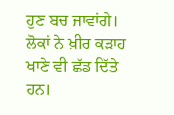ਹੁਣ ਬਚ ਜਾਵਾਂਗੇ।
ਲੋਕਾਂ ਨੇ ਖ਼ੀਰ ਕੜਾਹ ਖਾਣੇ ਵੀ ਛੱਡ ਦਿੱਤੇ ਹਨ।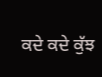ਕਦੇ ਕਦੇ ਕੁੱਝ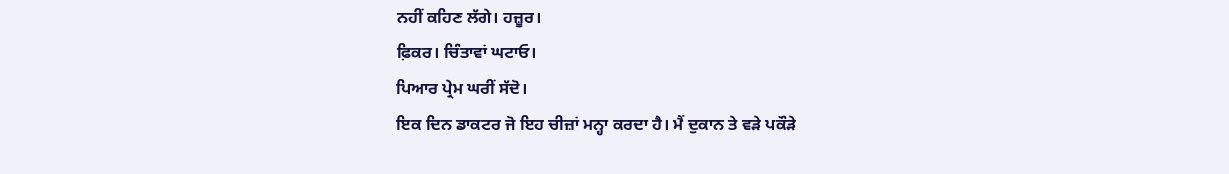ਨਹੀਂ ਕਹਿਣ ਲੱਗੇ। ਹਜ਼ੂਰ।
ਫ਼ਿਕਰ। ਚਿੰਤਾਵਾਂ ਘਟਾਓ।
ਪਿਆਰ ਪ੍ਰੇਮ ਘਰੀਂ ਸੱਦੋ।
ਇਕ ਦਿਨ ਡਾਕਟਰ ਜੋ ਇਹ ਚੀਜ਼ਾਂ ਮਨ੍ਹਾ ਕਰਦਾ ਹੈ। ਮੈਂ ਦੁਕਾਨ ਤੇ ਵੜੇ ਪਕੌੜੇ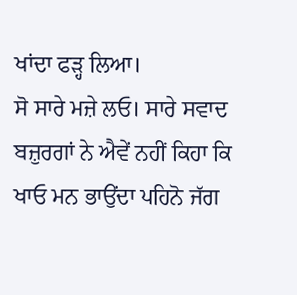ਖਾਂਦਾ ਫੜ੍ਹ ਲਿਆ।
ਸੋ ਸਾਰੇ ਮਜ਼ੇ ਲਓ। ਸਾਰੇ ਸਵਾਦ
ਬਜ਼ੁਰਗਾਂ ਨੇ ਐਵੇਂ ਨਹੀਂ ਕਿਹਾ ਕਿ ਖਾਓ ਮਨ ਭਾਉਂਦਾ ਪਹਿਨੋ ਜੱਗ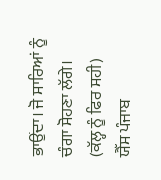ਭਾਉਂਦਾ। ਜੋ ਸਾਰਿਆਂ ਨੂੰ ਚੰਗਾ ਸੋਹਣਾ ਲੱਗੇ।
(ਕੱਲ੍ਹ ਨੂੰ ਫਿਰ ਸਹੀ)
ਯੈੱਸ ਪੰਜਾਬ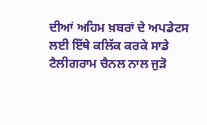ਦੀਆਂ ਅਹਿਮ ਖ਼ਬਰਾਂ ਦੇ ਅਪਡੇਟਸ ਲਈ ਇੱਥੇ ਕਲਿੱਕ ਕਰਕੇ ਸਾਡੇ ਟੈਲੀਗਰਾਮ ਚੈਨਲ ਨਾਲ ਜੁੜੋ